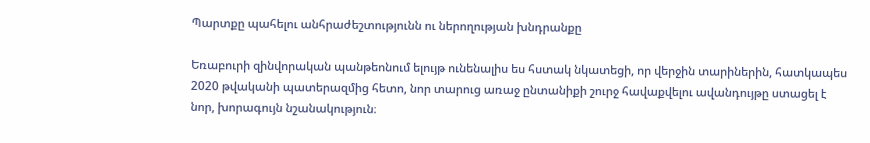Պարտքը պահելու անհրաժեշտությունն ու ներողության խնդրանքը

Եռաբուրի զինվորական պանթեոնում ելույթ ունենալիս ես հստակ նկատեցի, որ վերջին տարիներին, հատկապես 2020 թվականի պատերազմից հետո, նոր տարուց առաջ ընտանիքի շուրջ հավաքվելու ավանդույթը ստացել է նոր, խորագույն նշանակություն։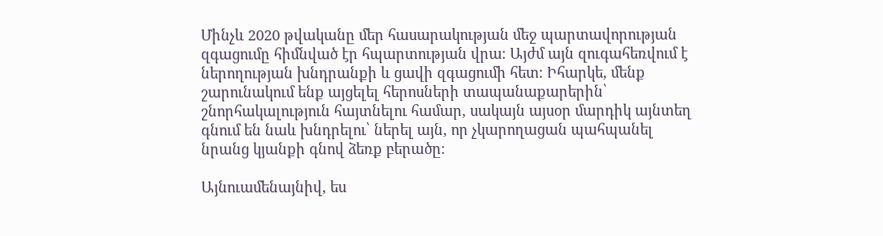Մինչև 2020 թվականը մեր հասարակության մեջ պարտավորության զգացումը հիմնված էր հպարտության վրա։ Այժմ այն զուգահեռվում է ներողության խնդրանքի և ցավի զգացումի հետ։ Իհարկե, մենք շարունակում ենք այցելել հերոսների տապանաքարերին՝ շնորհակալություն հայտնելու համար, սակայն այսօր մարդիկ այնտեղ գնում են նաև խնդրելու՝ ներել այն, որ չկարողացան պահպանել նրանց կյանքի գնով ձեռք բերածը։

Այնուամենայնիվ, ես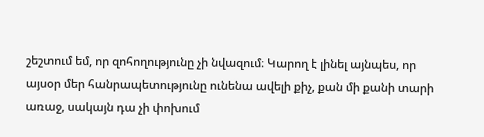շեշտում եմ, որ զոհողությունը չի նվազում։ Կարող է լինել այնպես, որ այսօր մեր հանրապետությունը ունենա ավելի քիչ, քան մի քանի տարի առաջ, սակայն դա չի փոխում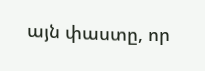այն փաստը, որ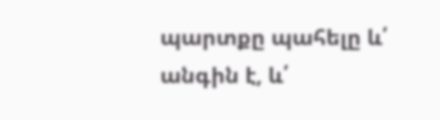պարտքը պահելը և՛ անգին է, և՛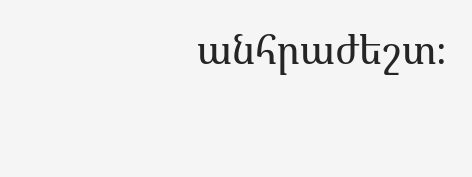անհրաժեշտ։